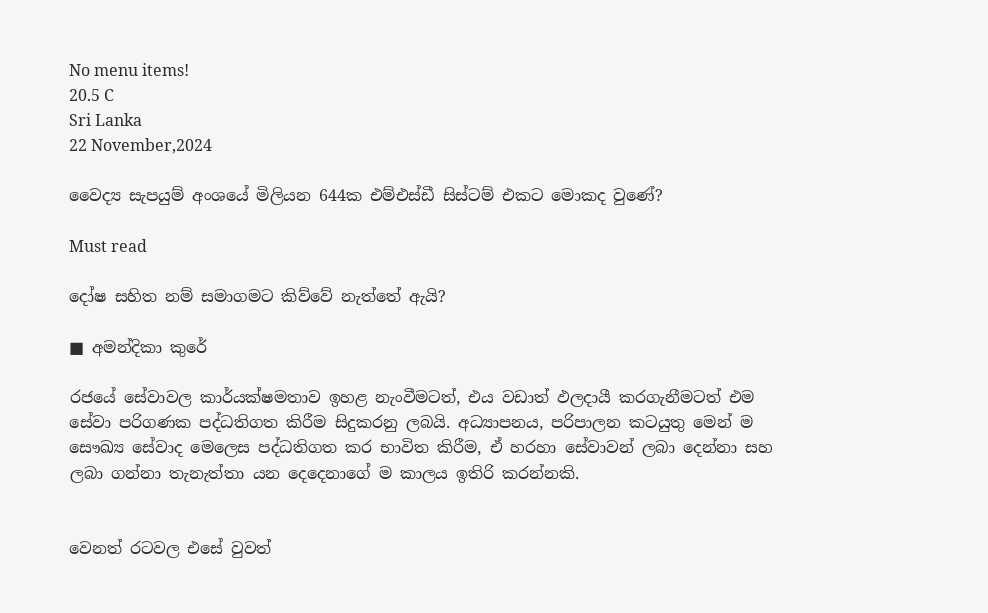No menu items!
20.5 C
Sri Lanka
22 November,2024

වෛද්‍ය සැපයුම් අංශයේ මිලියන 644ක එම්එස්ඩී සිස්ටම් එකට මොකද වුණේ?

Must read

දෝෂ සහිත නම් සමාගමට කිව්වේ නැත්තේ ඇයි?

■ අමන්දිකා කුරේ

රජයේ සේවාවල කාර්යක්ෂමතාව ඉහළ නැංවීමටත්, එය වඩාත් ඵලදායී කරගැනීමටත් එම සේවා පරිගණක පද්ධතිගත කිරීම සිදුකරනු ලබයි. අධ්‍යාපනය, පරිපාලන කටයුතු මෙන් ම සෞඛ්‍ය සේවාද මෙලෙස පද්ධතිගත කර භාවිත කිරීම, ඒ හරහා සේවාවන් ලබා දෙන්නා සහ ලබා ගන්නා තැනැත්තා යන දෙදෙනාගේ ම කාලය ඉතිරි කරන්නකි.


වෙනත් රටවල එසේ වුවත්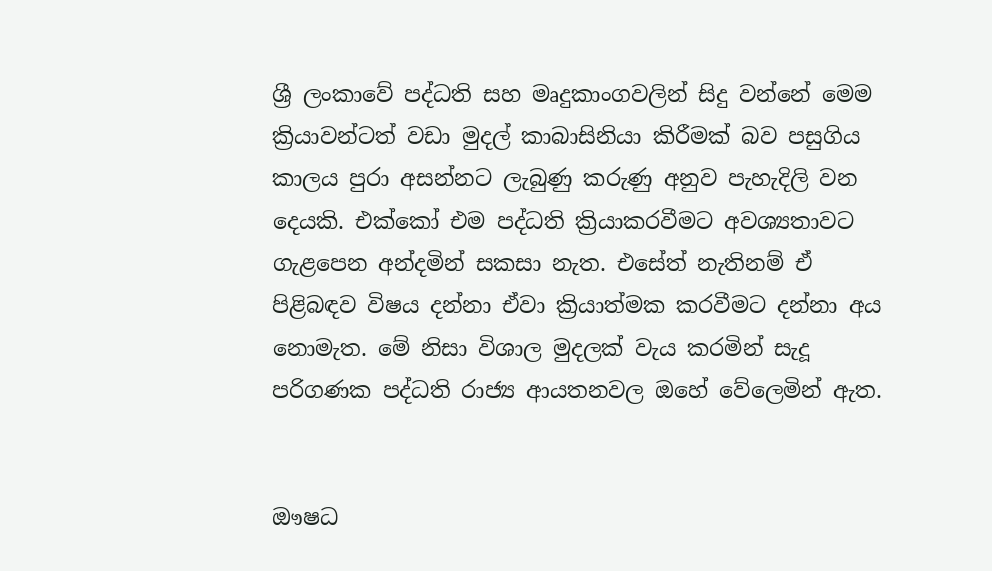ශ්‍රී ලංකාවේ පද්ධති සහ මෘදුකාංගවලින් සිදු වන්නේ මෙම ක්‍රියාවන්ටත් වඩා මුදල් කාබාසිනියා කිරීමක් බව පසුගිය කාලය පුරා අසන්නට ලැබුණු කරුණු අනුව පැහැදිලි වන දෙයකි. එක්කෝ එම පද්ධති ක්‍රියාකරවීමට අවශ්‍යතාවට ගැළපෙන අන්දමින් සකසා නැත. එසේත් නැතිනම් ඒ පිළිබඳව විෂය දන්නා ඒවා ක්‍රියාත්මක කරවීමට දන්නා අය නොමැත. මේ නිසා විශාල මුදලක් වැය කරමින් සැදූ පරිගණක පද්ධති රාජ්‍ය ආයතනවල ඔහේ වේලෙමින් ඇත.


ඖෂධ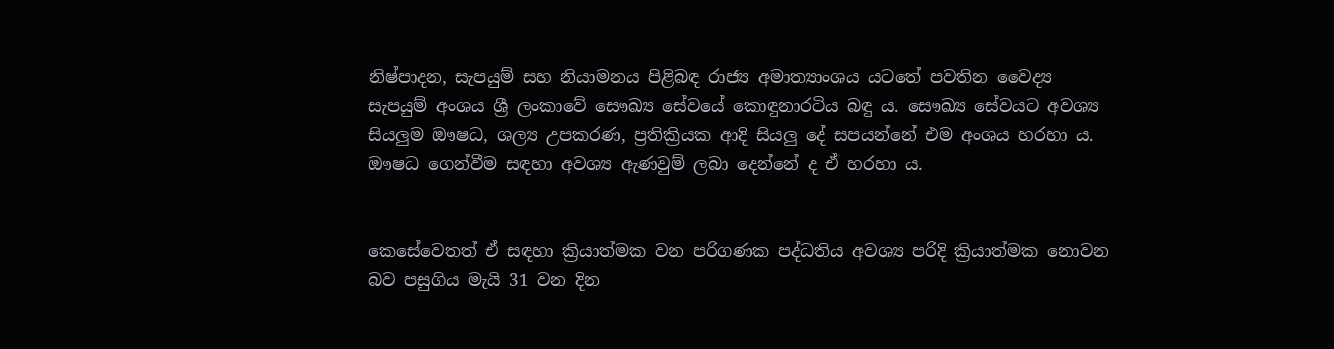නිෂ්පාදන, සැපයුම් සහ නියාමනය පිළිබඳ රාජ්‍ය අමාත්‍යාංශය යටතේ පවතින වෛද්‍ය සැපයුම් අංශය ශ්‍රී ලංකාවේ සෞඛ්‍ය සේවයේ කොඳුනාරටිය බඳු ය. සෞඛ්‍ය සේවයට අවශ්‍ය සියලුම ඖෂධ, ශල්‍ය උපකරණ, ප්‍රතික්‍රියක ආදි සියලු දේ සපයන්නේ එම අංශය හරහා ය. ඖෂධ ගෙන්වීම සඳහා අවශ්‍ය ඇණවුම් ලබා දෙන්නේ ද ඒ හරහා ය.


කෙසේවෙතත් ඒ සඳහා ක්‍රියාත්මක වන පරිගණක පද්ධතිය අවශ්‍ය පරිදි ක්‍රියාත්මක නොවන බව පසුගිය මැයි 31 වන දින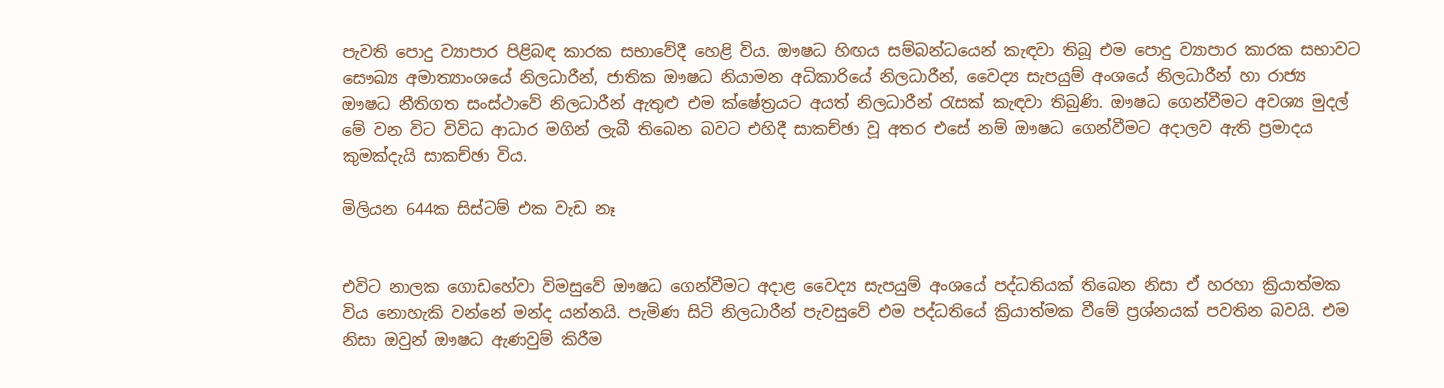පැවති පොදු ව්‍යාපාර පිළිබඳ කාරක සභාවේදී හෙළි විය. ඖෂධ හිඟය සම්බන්ධයෙන් කැඳවා තිබූ එම පොදු ව්‍යාපාර කාරක සභාවට සෞඛ්‍ය අමාත්‍යාංශයේ නිලධාරීන්, ජාතික ඖෂධ නියාමන අධිකාරියේ නිලධාරීන්, වෛද්‍ය සැපයුම් අංශයේ නිලධාරීන් හා රාජ්‍ය ඖෂධ නීතිගත සංස්ථාවේ නිලධාරීන් ඇතුළු එම ක්ෂේත්‍රයට අයත් නිලධාරීන් රැසක් කැඳවා තිබුණි. ඖෂධ ගෙන්වීමට අවශ්‍ය මුදල් මේ වන විට විවිධ ආධාර මගින් ලැබී තිබෙන බවට එහිදී සාකච්ඡා වූ අතර එසේ නම් ඖෂධ ගෙන්වීමට අදාලව ඇති ප්‍රමාදය කුමක්දැයි සාකච්ඡා විය.

මිලියන 644ක සිස්ටම් එක වැඩ නෑ


එවිට නාලක ගොඩහේවා විමසුවේ ඖෂධ ගෙන්වීමට අදාළ වෛද්‍ය සැපයුම් අංශයේ පද්ධතියක් තිබෙන නිසා ඒ හරහා ක්‍රියාත්මක විය නොහැකි වන්නේ මන්ද යන්නයි. පැමිණ සිටි නිලධාරීන් පැවසුවේ එම පද්ධතියේ ක්‍රියාත්මක වීමේ ප්‍රශ්නයක් පවතින බවයි. එම නිසා ඔවුන් ඖෂධ ඇණවුම් කිරීම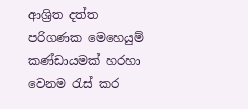ආශ්‍රිත දත්ත පරිගණක මෙහෙයුම් කණ්ඩායමක් හරහා වෙනම රැස් කර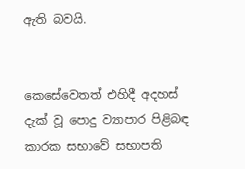ඇති බවයි.


කෙසේවෙතත් එහිදී අදහස් දැක් වූ පොදු ව්‍යාපාර පිළිබඳ කාරක සභාවේ සභාපති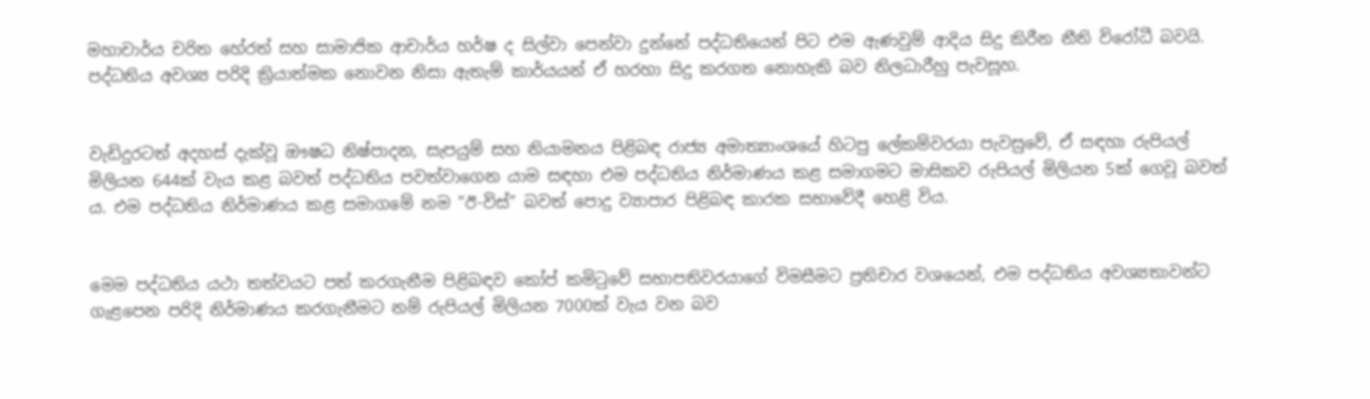මහාචාර්ය චරිත හේරත් සහ සාමාජික ආචාර්ය හර්ෂ ද සිල්වා පෙන්වා දුන්නේ පද්ධතියෙන් පිට එම ඇණවුම් ආදිය සිදු කිරීන නීති විරෝධී බවයි. පද්ධතිය අවශ්‍ය පරිදි ක්‍රියාත්මක නොවන නිසා ඇතැම් කාර්යයන් ඒ හරහා සිදු කරගත නොහැකි බව නිලධාරීහු පැවසූහ.


වැඩිදුරටත් අදහස් දැක්වූ ඖෂධ නිෂ්පාදන, සැපයුම් සහ නියාමනය පිළිබඳ රාජ්‍ය අමාත්‍යාංශයේ හිටපු ලේකම්වරයා පැවසුවේ, ඒ සඳහා රුපියල් මිලියන 644ක් වැය කළ බවත් පද්ධතිය පවත්වාගෙන යාම සඳහා එම පද්ධතිය නිර්මාණය කළ සමාගමට මාසිකව රුපියල් මිලියන 5ක් ගෙවූ බවත් ය. එම පද්ධතිය නිර්මාණය කළ සමාගමේ නම ”ඊ-විස්” බවත් පොදු ව්‍යාපාර පිළිබඳ කාරක සභාවේදී හෙළි විය.


මෙම පද්ධතිය යථා තත්වයට පත් කරගැනීම පිළිබඳව කෝප් කමිටුවේ සභාපතිවරයාගේ විමසීමට ප්‍රතිචාර වශයෙන්, එම පද්ධතිය අවශ්‍යතාවන්ට ගැළපෙන පරිදි නිර්මාණය කරගැනීමට නම් රුපියල් මිලියන 7000ක් වැය වන බව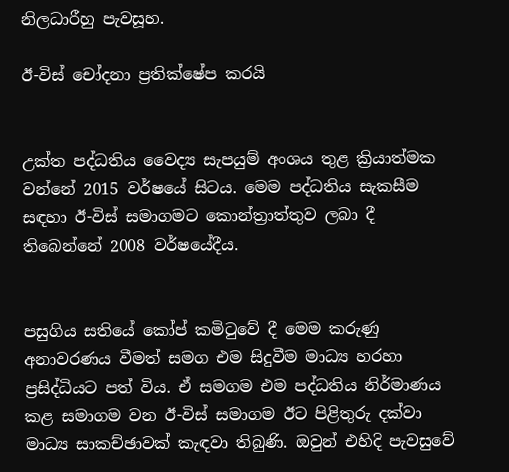නිලධාරීහු පැවසූහ.

ඊ-විස් චෝදනා ප්‍රතික්ෂේප කරයි


උක්ත පද්ධතිය වෛද්‍ය සැපයුම් අංශය තුළ ක්‍රියාත්මක වන්නේ 2015 වර්ෂයේ සිටය. මෙම පද්ධතිය සැකසීම සඳහා ඊ-විස් සමාගමට කොන්ත්‍රාත්තුව ලබා දී තිබෙන්නේ 2008 වර්ෂයේදීය.


පසුගිය සතියේ කෝප් කමිටුවේ දී මෙම කරුණු අනාවරණය වීමත් සමග එම සිදුවීම මාධ්‍ය හරහා ප්‍රසිද්ධියට පත් විය. ඒ සමගම එම පද්ධතිය නිර්මාණය කළ සමාගම වන ඊ-විස් සමාගම ඊට පිළිතුරු දක්වා මාධ්‍ය සාකච්ඡාවක් කැඳවා තිබුණි. ඔවුන් එහිදි පැවසුවේ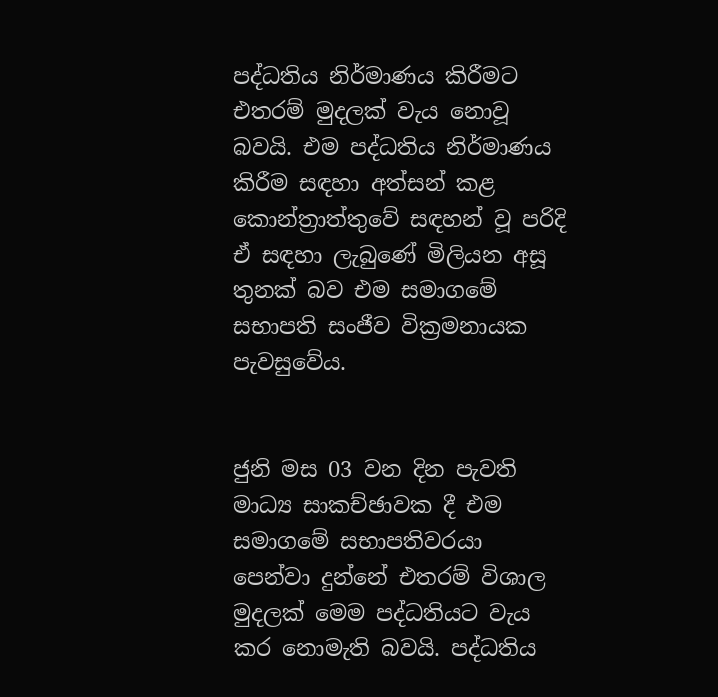පද්ධතිය නිර්මාණය කිරීමට එතරම් මුදලක් වැය නොවූ බවයි. එම පද්ධතිය නිර්මාණය කිරීම සඳහා අත්සන් කළ කොන්ත්‍රාත්තුවේ සඳහන් වූ පරිදි ඒ සඳහා ලැබුණේ මිලියන අසූ තුනක් බව එම සමාගමේ සභාපති සංජීව වික්‍රමනායක පැවසුවේය.


ජුනි මස 03 වන දින පැවති මාධ්‍ය සාකච්ඡාවක දී එම සමාගමේ සභාපතිවරයා පෙන්වා දුන්නේ එතරම් විශාල මුදලක් මෙම පද්ධතියට වැය කර නොමැති බවයි. පද්ධතිය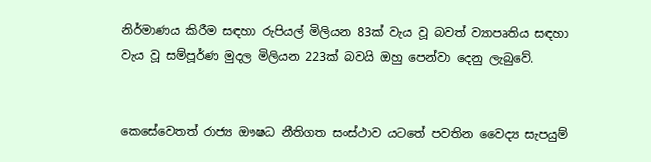නිර්මාණය කිරීම සඳහා රුපියල් මිලියන 83ක් වැය වූ බවත් ව්‍යාපෘතිය සඳහා වැය වූ සම්පූර්ණ මුදල මිලියන 223ක් බවයි ඔහු පෙන්වා දෙනු ලැබුවේ.


කෙසේවෙතත් රාජ්‍ය ඖෂධ නීතිගත සංස්ථාව යටතේ පවතින වෛද්‍ය සැපයුම්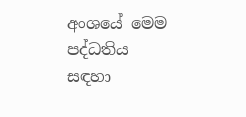අංශයේ මෙම පද්ධතිය සඳහා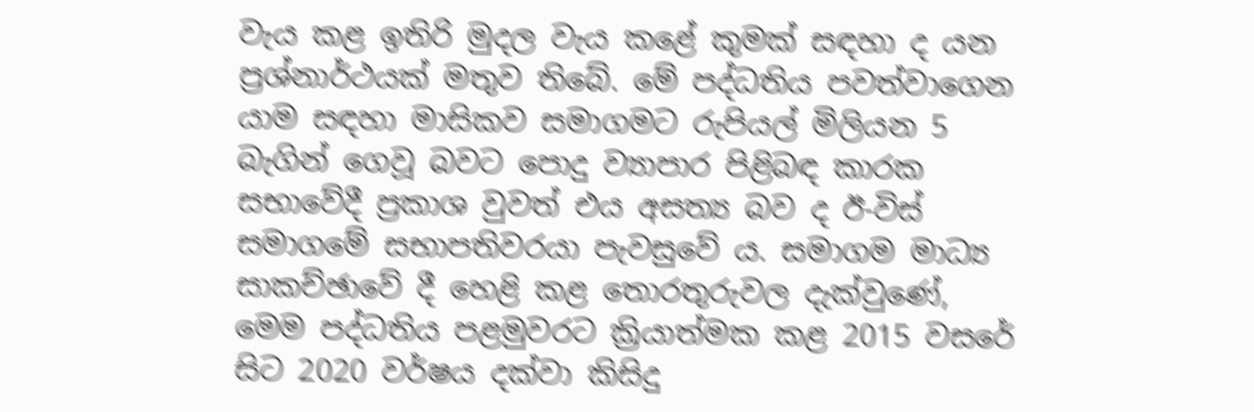වැය කළ ඉතිරි මුදල වැය කළේ කුමක් සඳහා ද යන ප්‍රශ්නාර්ථයක් මතුව තිබේ. මේ පද්ධතිය පවත්වාගෙන යාම සඳහා මාසිකව සමාගමට රුපියල් මිලියන 5 බැගින් ගෙවූ බවට පොදු ව්‍යාපාර පිළිබඳ කාරක සභාවේදී ප්‍රකාශ වුවත් එය අසත්‍ය බව ද ඊ-විස් සමාගමේ සභාපතිවරයා පැවසුවේ ය. සමාගම මාධ්‍ය සාකච්ඡාවේ දී හෙළි කළ තොරතුරුවල දැක්වුණේ, මෙම පද්ධතිය පළමුවරට ක්‍රියාත්මක කළ 2015 වසරේ සිට 2020 වර්ෂය දක්වා කිසිදු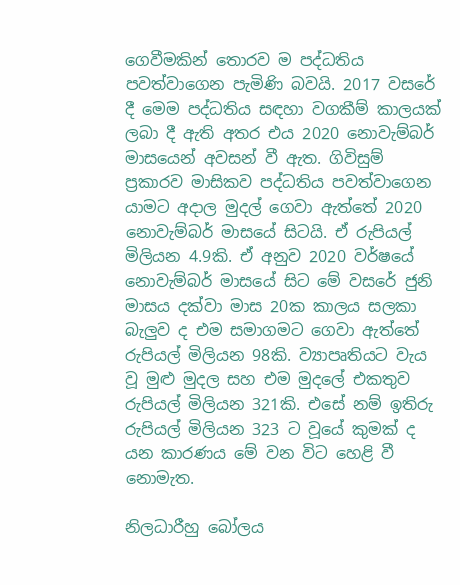ගෙවීමකින් තොරව ම පද්ධතිය පවත්වාගෙන පැමිණි බවයි. 2017 වසරේ දී මෙම පද්ධතිය සඳහා වගකීම් කාලයක් ලබා දී ඇති අතර එය 2020 නොවැම්බර් මාසයෙන් අවසන් වී ඇත. ගිවිසුම් ප්‍රකාරව මාසිකව පද්ධතිය පවත්වාගෙන යාමට අදාල මුදල් ගෙවා ඇත්තේ 2020 නොවැම්බර් මාසයේ සිටයි. ඒ රුපියල් මිලියන 4.9කි. ඒ අනුව 2020 වර්ෂයේ නොවැම්බර් මාසයේ සිට මේ වසරේ ජුනි මාසය දක්වා මාස 20ක කාලය සලකා බැලුව ද එම සමාගමට ගෙවා ඇත්තේ රුපියල් මිලියන 98කි. ව්‍යාපෘතියට වැය වූ මුළු මුදල සහ එම මුදලේ එකතුව රුපියල් මිලියන 321කි. එසේ නම් ඉතිරු රුපියල් මිලියන 323 ට වූයේ කුමක් ද යන කාරණය මේ වන විට හෙළි වී නොමැත.

නිලධාරීහු බෝලය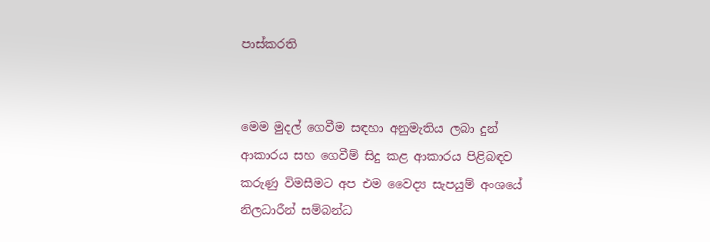පාස්කරති


මෙම මුදල් ගෙවීම සඳහා අනුමැතිය ලබා දුන් ආකාරය සහ ගෙවීම් සිදු කළ ආකාරය පිළිබඳව කරුණු විමසීමට අප එම වෛද්‍ය සැපයුම් අංශයේ නිලධාරීන් සම්බන්ධ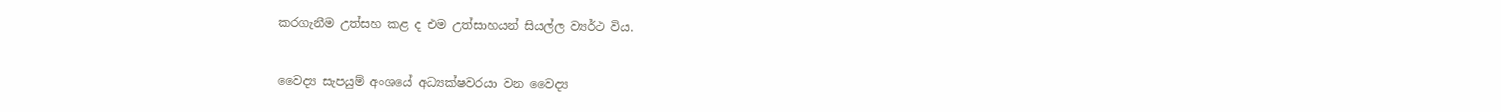කරගැනීම උත්සහ කළ ද එම උත්සාහයන් සියල්ල ව්‍යර්ථ විය.


වෛද්‍ය සැපයුම් අංශයේ අධ්‍යක්ෂවරයා වන වෛද්‍ය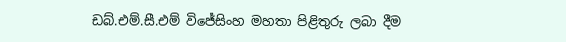ඩබ්.එම්.සී.එම් විජේසිංහ මහතා පිළිතුරු ලබා දීම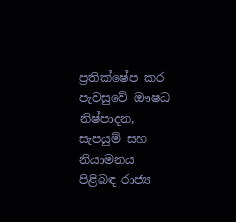ප්‍රතික්ෂේප කර පැවසුවේ ඖෂධ නිෂ්පාදන, සැපයුම් සහ නියාමනය පිළිබඳ රාජ්‍ය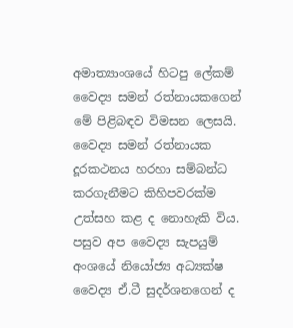අමාත්‍යාංශයේ හිටපු ලේකම් වෛද්‍ය සමන් රත්නායකගෙන් මේ පිළිබඳව විමසන ලෙසයි. වෛද්‍ය සමන් රත්නායක දූරකථනය හරහා සම්බන්ධ කරගැනීමට කිහිපවරක්ම උත්සහ කළ ද නොහැකි විය. පසුව අප වෛද්‍ය සැපයුම් අංශයේ නියෝජ්‍ය අධ්‍යක්ෂ වෛද්‍ය ඒ.ටී සුදර්ශනගෙන් ද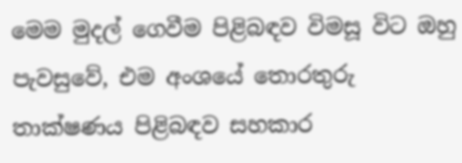මෙම මුදල් ගෙවීම පිළිබඳව විමසූ විට ඔහු පැවසුවේ, එම අංශයේ තොරතුරු තාක්ෂණය පිළිබඳව සහකාර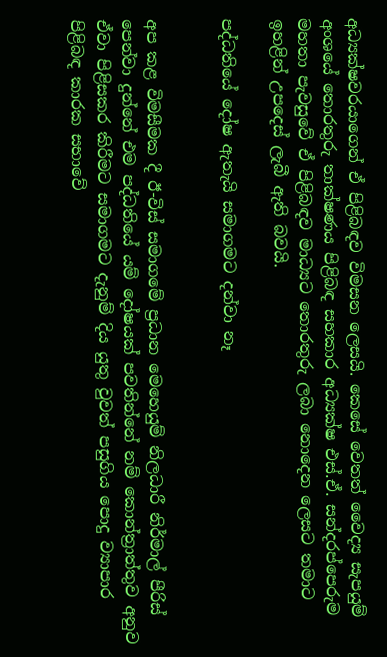අධ්‍යක්ෂවරයාගෙන් ඒ පිළිබඳව විමසන ලෙසයි. කෙසේ වෙතත් වෛද්‍ය සැපයුම් අංශයේ තොරතුරු තාක්ෂණය පිළිබඳ සහකාර අධ්‍යක්ෂ එස්.ඒ. සන්දරප්පෙරුම මහතා පැවසුවේ ඒ පිළිබඳව මාධ්‍යට තොරතුරු ලබා නොදෙන ලෙසට තමාට ඉහළින් උපදෙස් ලැබී ඇති බවයි.

පද්ධතියේ දෝෂ ඇතැයි සමාගමට දන්වා නෑ


අප කළ විමසීමක දී ඊ-විස් සමාගමේ ප්‍රධාන මෙහෙයුම් නිලධාරී නිර්මාල් පීරිස් පෙන්වා දුන්නේ එම පද්ධතියේ යම් දෝෂයක් පවතින්නේ නම් කොන්ත්‍රාත්තුව අනුව ඒවා පිළිසකර කිරීමට සමාගමට දැනුම් දිය යුතු වුවත් පසුගිය පොදු ව්‍යාපාර පිළිබඳ කාරක සභාවේ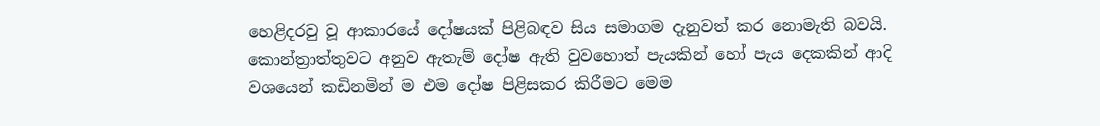හෙළිදරවු වූ ආකාරයේ දෝෂයක් පිළිබඳව සිය සමාගම දැනුවත් කර නොමැති බවයි. කොන්ත්‍රාත්තුවට අනුව ඇතැම් දෝෂ ඇති වුවහොත් පැයකින් හෝ පැය දෙකකින් ආදි වශයෙන් කඩිනමින් ම එම දෝෂ පිළිසකර කිරීමට මෙම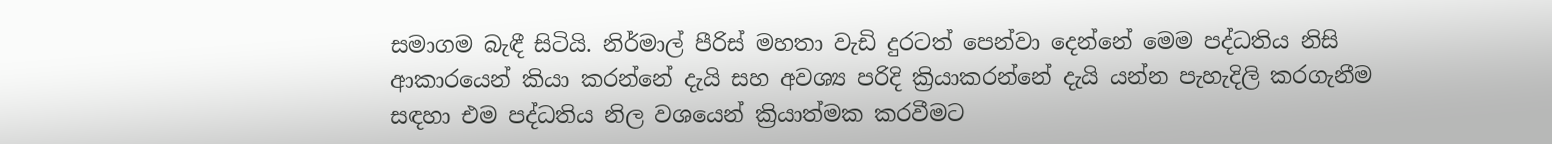සමාගම බැඳී සිටියි. නිර්මාල් පීරිස් මහතා වැඩි දුරටත් පෙන්වා දෙන්නේ මෙම පද්ධතිය නිසි ආකාරයෙන් කියා කරන්නේ දැයි සහ අවශ්‍ය පරිදි ක්‍රියාකරන්නේ දැයි යන්න පැහැදිලි කරගැනීම සඳහා එම පද්ධතිය නිල වශයෙන් ක්‍රියාත්මක කරවීමට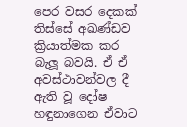පෙර වසර දෙකක් තිස්සේ අඛණ්ඩව ක්‍රියාත්මක කර බැලූ බවයි. ඒ ඒ අවස්ථාවන්වල දී ඇති වූ දෝෂ හඳුනාගෙන ඒවාට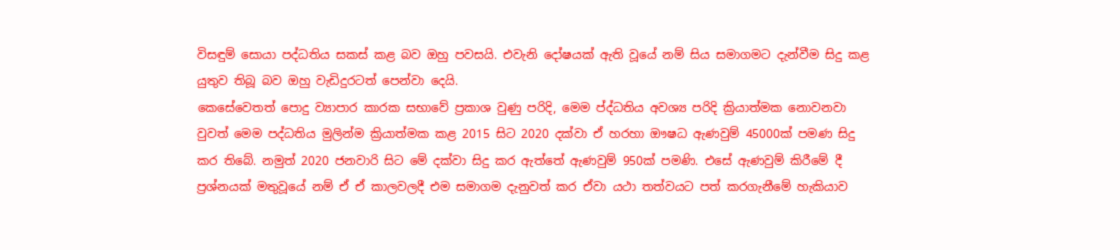විසඳුම් සොයා පද්ධතිය සකස් කළ බව ඔහු පවසයි. එවැනි දෝෂයක් ඇති වූයේ නම් සිය සමාගමට දැන්වීම සිදු කළ යුතුව තිබූ බව ඔහු වැඩිදුරටත් පෙන්වා දෙයි.
කෙසේවෙතත් පොදු ව්‍යාපාර කාරක සභාවේ ප්‍රකාශ වුණු පරිදි, මෙම ප්ද්ධතිය අවශ්‍ය පරිදි ක්‍රියාත්මක නොවනවා වුවත් මෙම පද්ධතිය මුලින්ම ක්‍රියාත්මක කළ 2015 සිට 2020 දක්වා ඒ හරහා ඖෂධ ඇණවුම් 45000ක් පමණ සිදු කර තිබේ. නමුත් 2020 ජනවාරි සිට මේ දක්වා සිදු කර ඇත්තේ ඇණවුම් 950ක් පමණි. එසේ ඇණවුම් කිරීමේ දී ප්‍රශ්නයක් මතුවූයේ නම් ඒ ඒ කාලවලදී එම සමාගම දැනුවත් කර ඒවා යථා තත්වයට පත් කරගැනීමේ හැකියාව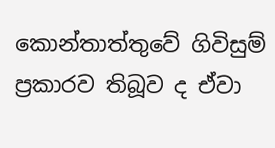කොන්තාත්තුවේ ගිවිසුම් ප්‍රකාරව තිබූව ද ඒවා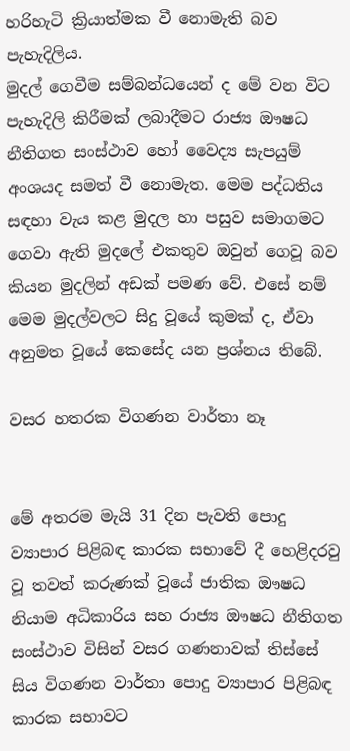හරිහැටි ක්‍රියාත්මක වී නොමැති බව පැහැදිලිය.
මුදල් ගෙවීම සම්බන්ධයෙන් ද මේ වන විට පැහැදිලි කිරීමක් ලබාදීමට රාජ්‍ය ඖෂධ නීතිගත සංස්ථාව හෝ වෛද්‍ය සැපයුම් අංශයද සමත් වී නොමැත. මෙම පද්ධතිය සඳහා වැය කළ මුදල හා පසුව සමාගමට ගෙවා ඇති මුදලේ එකතුව ඔවුන් ගෙවූ බව කියන මුදලින් අඩක් පමණ වේ. එසේ නම් මෙම මුදල්වලට සිදු වූයේ කුමක් ද, ඒවා අනුමත වූයේ කෙසේද යන ප්‍රශ්නය තිබේ.

වසර හතරක විගණන වාර්තා නෑ


මේ අතරම මැයි 31 දින පැවති පොදු ව්‍යාපාර පිළිබඳ කාරක සභාවේ දී හෙළිදරවු වූ තවත් කරුණක් වූයේ ජාතික ඖෂධ නියාම අධිකාරිය සහ රාජ්‍ය ඖෂධ නීතිගත සංස්ථාව විසින් වසර ගණනාවක් තිස්සේ සිය විගණන වාර්තා පොදු ව්‍යාපාර පිළිබඳ කාරක සභාවට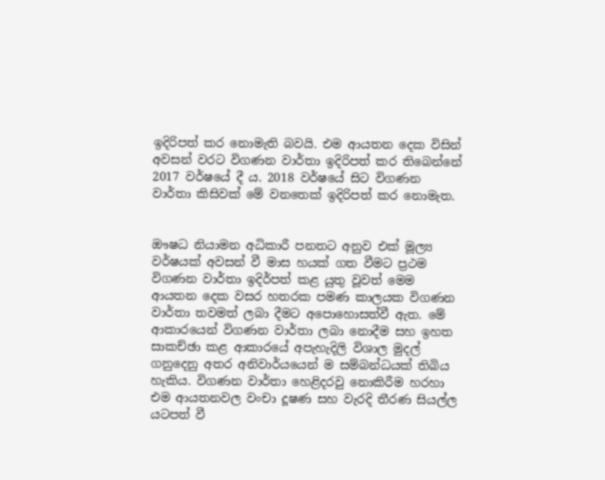ඉදිරිපත් කර නොමැති බවයි. එම ආයතන දෙක විසින් අවසන් වරට විගණන වාර්තා ඉදිරිපත් කර තිබෙන්නේ 2017 වර්ෂයේ දී ය. 2018 වර්ෂයේ සිට විගණන වාර්තා කිසිවක් මේ වනතෙක් ඉදිරිපත් කර නොමැත.


ඖෂධ නියාමන අධිකාරී පනතට අනුව එක් මූල්‍ය වර්ෂයක් අවසන් වී මාස හයක් ගත වීමට ප්‍රථම විගණන වාර්තා ඉදිර්පත් කළ යුතු වූවත් මෙම ආයතන දෙක වසර හතරක පමණ කාලයක විගණන වාර්තා තවමත් ලබා දීමට අපොහොසත්වී ඇත. මේ ආකාරයෙන් විගණන වාර්තා ලබා නොදීම සහ ඉහත සාකච්ඡා කළ ආකාරයේ අපැහැදිලි විශාල මුදල් ගනුදෙනු අතර අනිවාර්යයෙන් ම සම්බන්ධයක් තිබිය හැකිය. විගණන වාර්තා හෙළිදරවු නොකිරීම හරහා එම ආයතනවල වංචා දූෂණ සහ වැරදි තීරණ සියල්ල යටපත් වී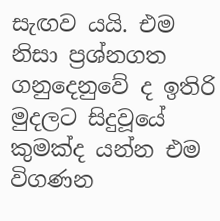සැඟව යයි. එම නිසා ප්‍රශ්නගත ගනුදෙනුවේ ද ඉතිරි මුදලට සිදුවූයේ කුමක්ද යන්න එම විගණන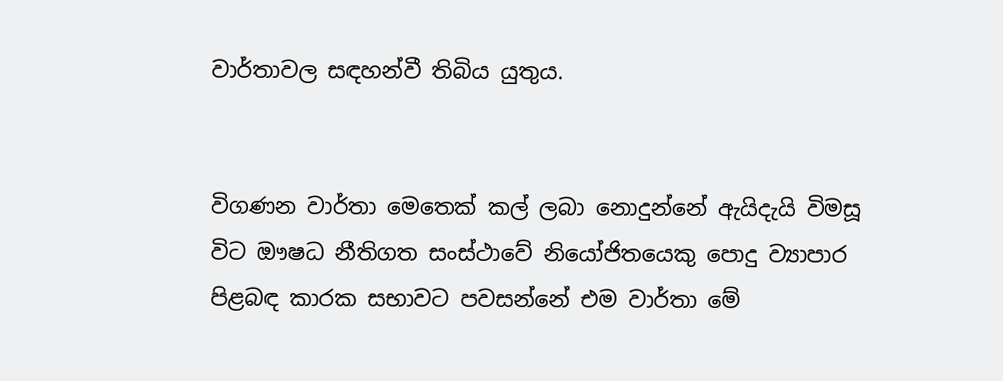වාර්තාවල සඳහන්වී තිබිය යුතුය.


විගණන වාර්තා මෙතෙක් කල් ලබා නොදුන්නේ ඇයිදැයි විමසූ විට ඖෂධ නීතිගත සංස්ථාවේ නියෝජිතයෙකු පොදු ව්‍යාපාර පිළබඳ කාරක සභාවට පවසන්නේ එම වාර්තා මේ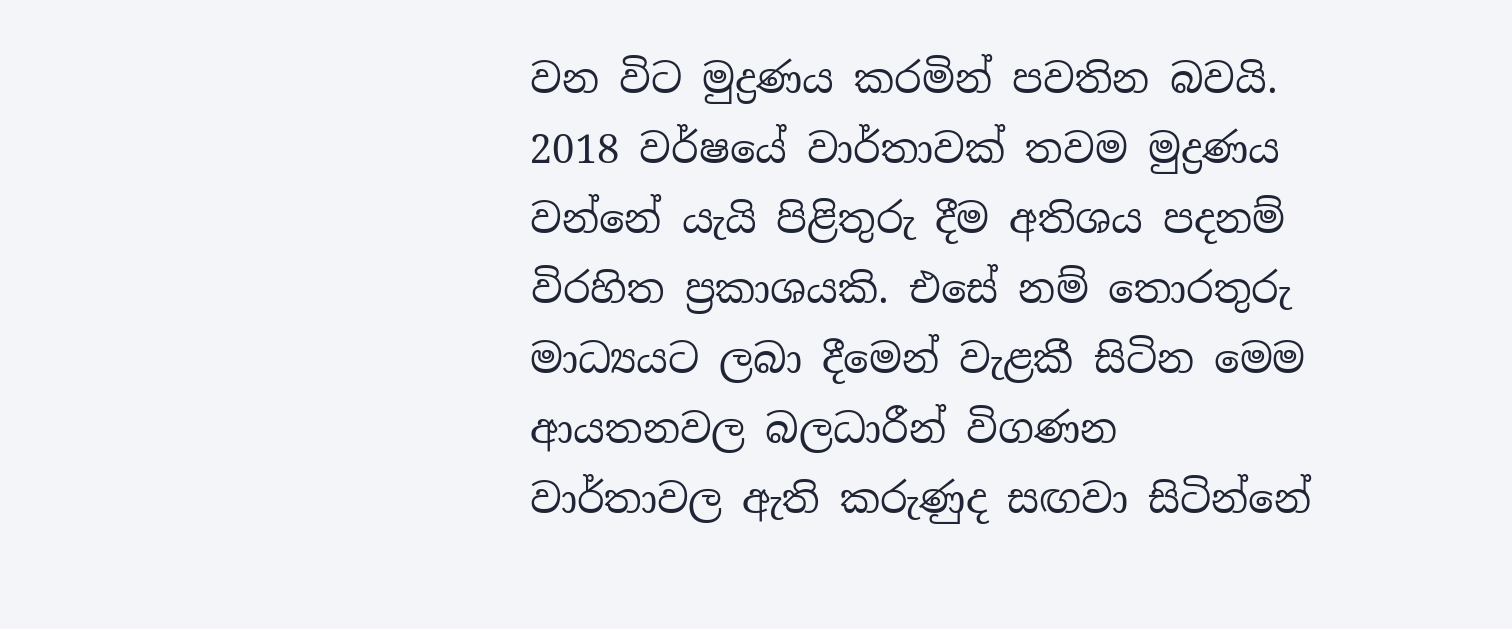වන විට මුද්‍රණය කරමින් පවතින බවයි. 2018 වර්ෂයේ වාර්තාවක් තවම මුද්‍රණය වන්නේ යැයි පිළිතුරු දීම අතිශය පදනම් විරහිත ප්‍රකාශයකි. එසේ නම් තොරතුරු මාධ්‍යයට ලබා දීමෙන් වැළකී සිටින මෙම ආයතනවල බලධාරීන් විගණන වාර්තාවල ඇති කරුණුද සඟවා සිටින්නේ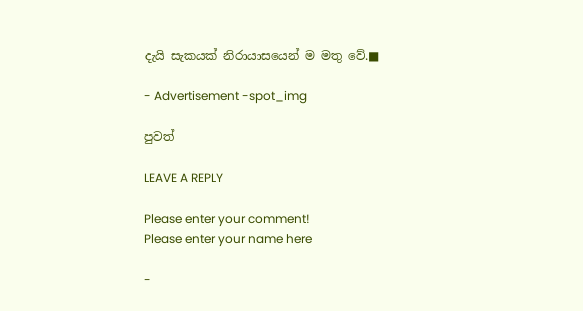දැයි සැකයක් නිරායාසයෙන් ම මතු වේ.■

- Advertisement -spot_img

පුවත්

LEAVE A REPLY

Please enter your comment!
Please enter your name here

-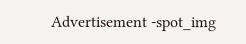Advertisement -spot_img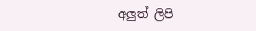අලුත් ලිපි